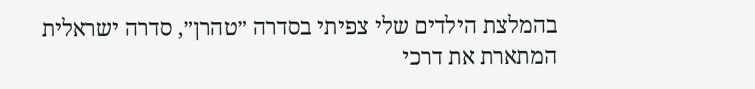בהמלצת הילדים שלי צפיתי בסדרה ״טהרן״, סדרה ישראלית המתארת את דרכי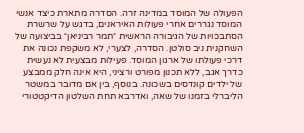הפעולה של המוסד במדינה זרה. הסדרה מתארת כיצד אנשי המוסד נגררים אחרי פעולות האיראנים, בדגש על שרשרת הסתבכויות של הגיבורה הראשית ״תמר רביניאן״ בביצועה של השחקנית ניב סולטן. הסדרה, לצערי, לא משקפת נכונה את דרכי פעולתו של ארגון המוסד. פעילות מבצעית לא נעשית כדרך אגב, ללא תכנון מפורט ורציני, היא אינה חלק ממבצע של ילדים קונדסים בשכונה. בנוסף, בין אם מדובר במשטר הליברלי בזמנו של שאה, ואדרבא תחת השלטון הדיקטטורי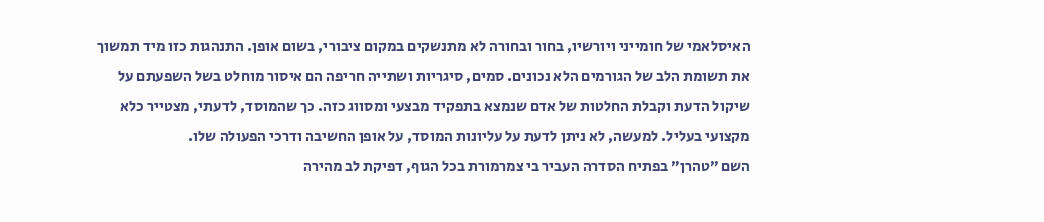האיסלאמי של חומייני ויורשיו, בחור ובחורה לא מתנשקים במקום ציבורי, בשום אופן. התנהגות כזו מיד תמשוך את תשומת הלב של הגורמים הלא נכונים. סמים, סיגריות ושתייה חריפה הם איסור מוחלט בשל השפעתם על שיקול הדעת וקבלת החלטות של אדם שנמצא בתפקיד מבצעי ומסווג כזה. כך שהמוסד, לדעתי, מצטייר כלא מקצועי בעליל. למעשה, לא ניתן לדעת על עליונות המוסד, על אופן החשיבה ודרכי הפעולה שלו.
השם ״טהרן״ בפתיח הסדרה העביר בי צמרמורת בכל הגוף, דפיקת לב מהירה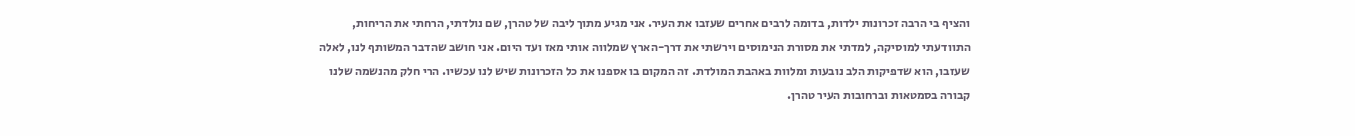והציף בי הרבה זכרונות ילדות, בדומה לרבים אחרים שעזבו את העיר. אני מגיע מתוך ליבה של טהרן, שם נולדתי, הרחתי את הריחות, התוודעתי למוסיקה, למדתי את מסורת הנימוסים וירשתי את דרך-הארץ שמלווה אותי מאז ועד היום. אני חושב שהדבר המשותף לנו, לאלה שעזבו, הוא שדפיקות הלב נובעות ומלוות באהבת המולדת. זה המקום בו אספנו את כל הזכרונות שיש לנו עכשיו. הרי חלק מהנשמה שלנו קבורה בסמטאות וברחובות העיר טהרן.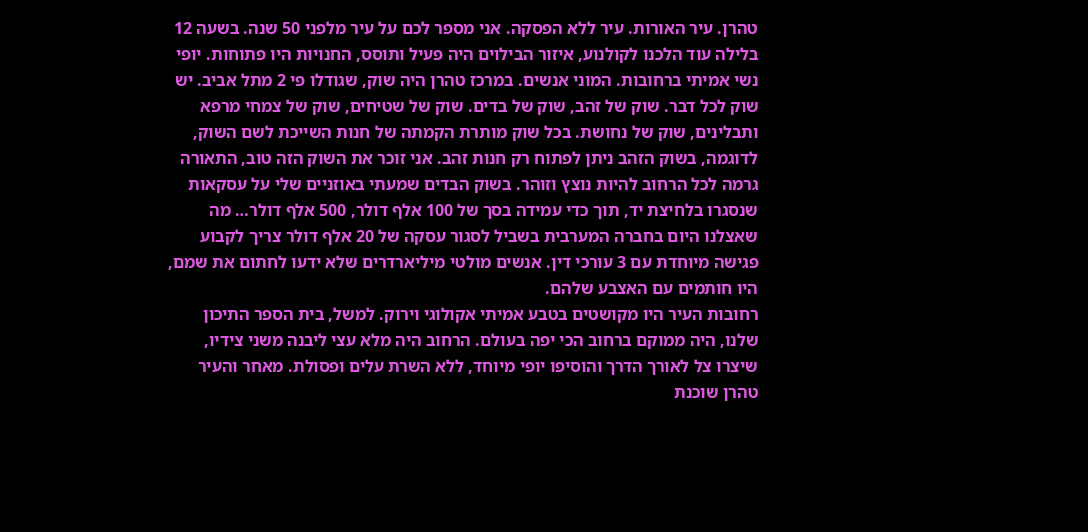טהרן. עיר האורות. עיר ללא הפסקה. אני מספר לכם על עיר מלפני 50 שנה. בשעה 12 בלילה עוד הלכנו לקולנוע, איזור הבילוים היה פעיל ותוסס, החנויות היו פתוחות. יופי נשי אמיתי ברחובות. המוני אנשים. במרכז טהרן היה שוק, שגודלו פי 2 מתל אביב. יש שוק לכל דבר. שוק של זהב, שוק של בדים. שוק של שטיחים, שוק של צמחי מרפא ותבלינים, שוק של נחושת. בכל שוק מותרת הקמתה של חנות השייכת לשם השוק, לדוגמה, בשוק הזהב ניתן לפתוח רק חנות זהב. אני זוכר את השוק הזה טוב, התאורה גרמה לכל הרחוב להיות נוצץ וזוהר. בשוק הבדים שמעתי באוזניים שלי על עסקאות שנסגרו בלחיצת יד, תוך כדי עמידה בסך של 100 אלף דולר, 500 אלף דולר… מה שאצלנו היום בחברה המערבית בשביל לסגור עסקה של 20 אלף דולר צריך לקבוע פגישה מיוחדת עם 3 עורכי דין. אנשים מולטי מיליארדרים שלא ידעו לחתום את שמם, היו חותמים עם האצבע שלהם.
רחובות העיר היו מקושטים בטבע אמיתי אקולוגי וירוק. למשל, בית הספר התיכון שלנו, היה ממוקם ברחוב הכי יפה בעולם. הרחוב היה מלא עצי ליבנה משני צידיו, שיצרו צל לאורך הדרך והוסיפו יופי מיוחד, ללא השרת עלים ופסולת. מאחר והעיר טהרן שוכנת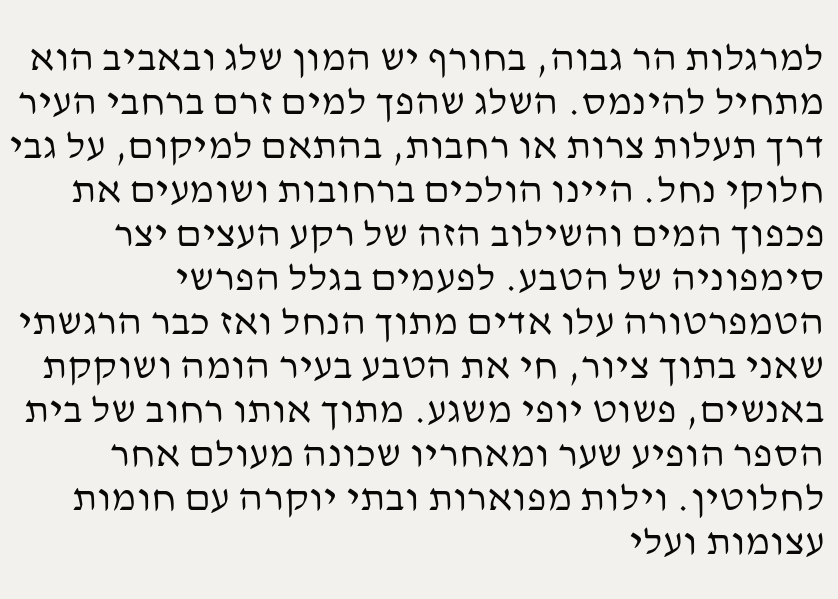למרגלות הר גבוה, בחורף יש המון שלג ובאביב הוא מתחיל להינמס. השלג שהפך למים זרם ברחבי העיר דרך תעלות צרות או רחבות, בהתאם למיקום, על גבי חלוקי נחל. היינו הולכים ברחובות ושומעים את פכפוך המים והשילוב הזה של רקע העצים יצר סימפוניה של הטבע. לפעמים בגלל הפרשי הטמפרטורה עלו אדים מתוך הנחל ואז כבר הרגשתי שאני בתוך ציור, חי את הטבע בעיר הומה ושוקקת באנשים, פשוט יופי משגע. מתוך אותו רחוב של בית הספר הופיע שער ומאחריו שכונה מעולם אחר לחלוטין. וילות מפוארות ובתי יוקרה עם חומות עצומות ועלי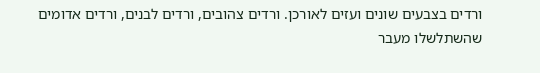ורדים בצבעים שונים ועזים לאורכן. ורדים צהובים, ורדים לבנים, ורדים אדומים שהשתלשלו מעבר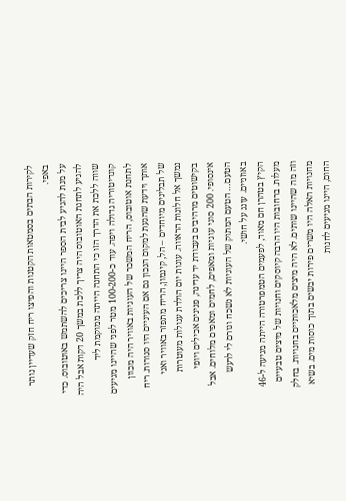לקירות הבתים בסמטאות הקטנות והפיצו ריח חזק שעדיין נותר באפי.
על מנת להגיע לבית הספר היינו צריכים להשתמש באוטובוס. כדי להגיע לתחנת האוטובוס היה צריך ללכת במשך 20 דקות אבל היה שווה ללכת את הדרך הזו כי התחנה הייתה ממוקמת ליד קונדיטוריה גדולה ויפה. עוד כ-100-200 מטר לפני שהיינו מגיעים לתחנת אוטובוס, הריח המשכר של העוגיות באוויר היה מכוון אותך וידעת שהגעת למקום הנכון גם אם העיניים היו סגורות. ריח של תבלינים מיוחדים – הל, קינמון, הריח מתפזר באוויר ואני נמשך אל חלונות הראווה. עוגות יום הולדת עגולות מעוטרות בקישוטים מרהיבים בעבודת יד עדינה, פנינים אכילים ויופי אינסופי. 200 סוגי עוגיות ומאפים, לחמים ומאפים מלוחים. אבל הטעם… הטעם המתוק של העוגיות לא נשכח וגורם לי לרעש באוזניים. עונג על חושי.
הקיץ בטהרן חם מאוד, לפעמים הטמפרטורה הייתה מגיעה ל-46 מעלות. ברחובות היו הרבה קיוסקים וחנויות של מיצים טבעיים וזה מה שהיינו שותים. לא היה מיצים מלאכותיים בחנויות. בחלק מחנויות האלה היו משרים פירות יבשים בתוך כוסות מים. בשיא החום, היינו מגיעים לחנות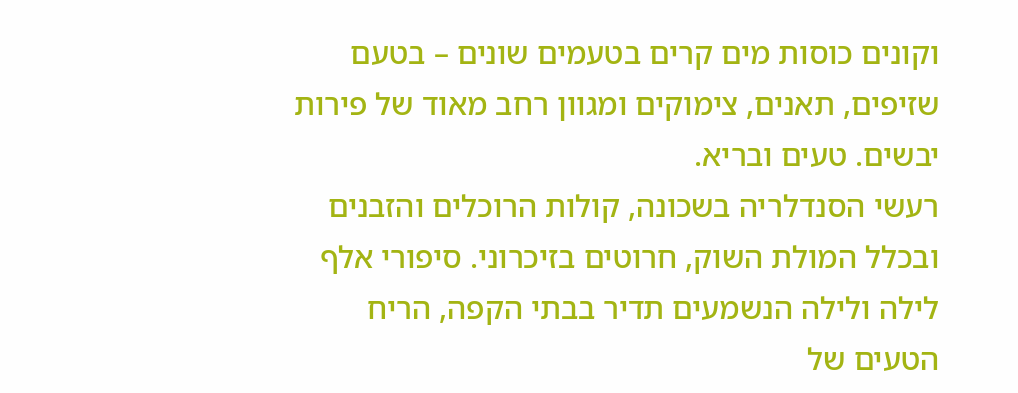וקונים כוסות מים קרים בטעמים שונים – בטעם שזיפים, תאנים, צימוקים ומגוון רחב מאוד של פירות יבשים. טעים ובריא.
רעשי הסנדלריה בשכונה, קולות הרוכלים והזבנים ובכלל המולת השוק, חרוטים בזיכרוני. סיפורי אלף לילה ולילה הנשמעים תדיר בבתי הקפה, הריח הטעים של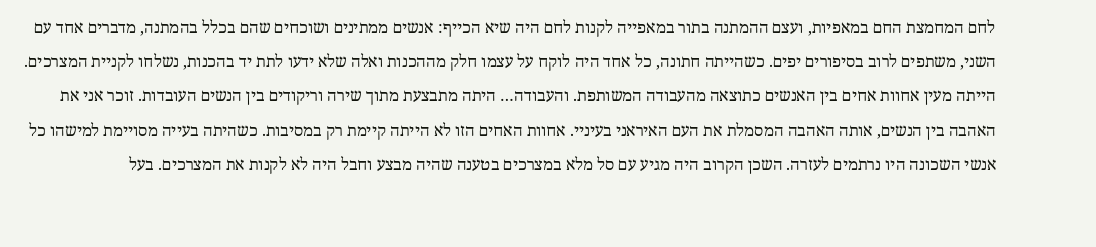לחם המחמצת החם במאפיות, ועצם ההמתנה בתור במאפייה לקנות לחם היה שיא הכייף: אנשים ממתינים ושוכחים שהם בכלל בהמתנה, מדברים אחד עם השני, משתפים לרוב בסיפורים יפים. כשהייתה חתונה, כל אחד היה לוקח על עצמו חלק מההכנות ואלה שלא ידעו לתת יד בהכנות, נשלחו לקניית המצרכים. הייתה מעין אחוות אחים בין האנשים כתוצאה מהעבודה המשותפת. והעבודה… היתה מתבצעת מתוך שירה וריקודים בין הנשים העובדות. זוכר אני את האהבה בין הנשים, אותה האהבה המסמלת את העם האיראני בעיניי. אחוות האחים הזו לא הייתה קיימת רק במסיבות. כשהיתה בעייה מסויימת למישהו כל אנשי השכונה היו נרתמים לעזרה. השכן הקרוב היה מגיע עם סל מלא במצרכים בטענה שהיה מבצע וחבל היה לא לקנות את המצרכים. בעל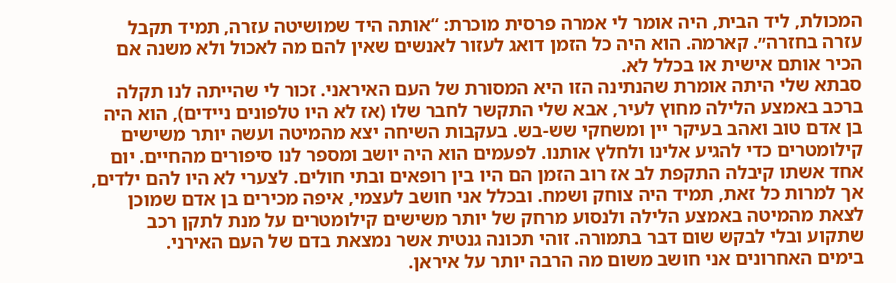המכולת, ליד הבית, היה אומר לי אמרה פרסית מוכרת: “אותה היד שמושיטה עזרה, תמיד תקבל עזרה בחזרה״. קארמה. הוא היה כל הזמן דואג לעזור לאנשים שאין להם מה לאכול ולא משנה אם הכיר אותם אישית או בכלל לא.
סבתא שלי היתה אומרת שהנתינה הזו היא המסורת של העם האיראני. זכור לי שהייתה לנו תקלה ברכב באמצע הלילה מחוץ לעיר, אבא שלי התקשר לחבר שלו (אז לא היו טלפונים ניידים), הוא היה בן אדם טוב ואהב בעיקר יין ומשחקי שש-בש. בעקבות השיחה יצא מהמיטה ועשה יותר משישים קילומטרים כדי להגיע אלינו ולחלץ אותנו. לפעמים הוא היה יושב ומספר לנו סיפורים מהחיים. יום אחד אשתו קיבלה התקפת לב אז רוב הזמן הם היו בין רופאים ובתי חולים. לצערי לא היו להם ילדים, אך למרות כל זאת, תמיד היה צוחק ושמח. ובכלל אני חושב לעצמי, איפה מכירים בן אדם שמוכן לצאת מהמיטה באמצע הלילה ולנסוע מרחק של יותר משישים קילומטרים על מנת לתקן רכב שתקוע ובלי לבקש שום דבר בתמורה. זוהי תכונה גנטית אשר נמצאת בדם של העם האירני.
בימים האחרונים אני חושב משום מה הרבה יותר על איראן.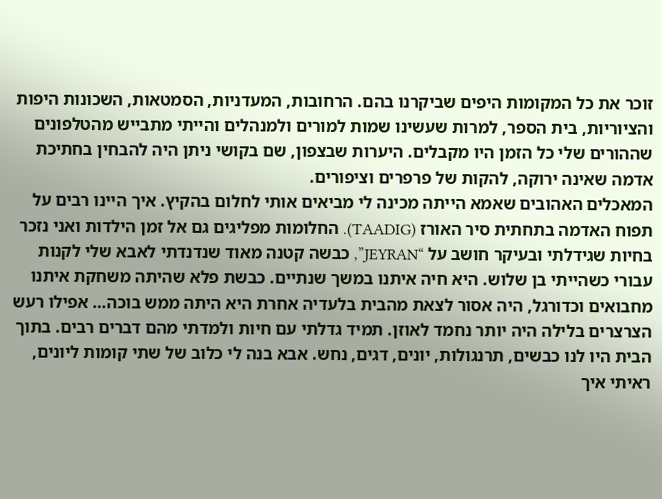זוכר את כל המקומות היפים שביקרנו בהם. הרחובות, המעדניות, הסמטאות, השכונות היפות והציוריות, בית הספר, למרות שעשינו שמות למורים ולמנהלים והייתי מתבייש מהטלפונים שההורים שלי כל הזמן היו מקבלים. היערות שבצפון, שם בקושי ניתן היה להבחין בחתיכת אדמה שאינה ירוקה, להקות של פרפרים וציפורים.
המאכלים האהובים שאמא הייתה מכינה לי מביאים אותי לחלום בהקיץ. איך היינו רבים על תפוח האדמה בתחתית סיר האורז (TAADIG). החלומות מפליגים גם אל זמן הילדות ואני נזכר בחיות שגידלתי ובעיקר חושב על “JEYRAN”, כבשה קטנה מאוד שנדנדתי לאבא שלי לקנות עבורי כשהייתי בן שלוש. היא חיה איתנו במשך שנתיים. כבשת פלא שהיתה משחקת איתנו מחבואים וכדורגל, היה אסור לצאת מהבית בלעדיה אחרת היא היתה ממש בוכה… אפילו רעש הצרצרים בלילה היה יותר נחמד לאוזן. תמיד גדלתי עם חיות ולמדתי מהם דברים רבים. בתוך הבית היו לנו כבשים, תרנגולות, יונים, דגים, נחש. אבא בנה לי כלוב של שתי קומות ליונים, ראיתי איך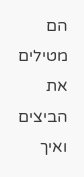הם מטילים את הביצים ואיך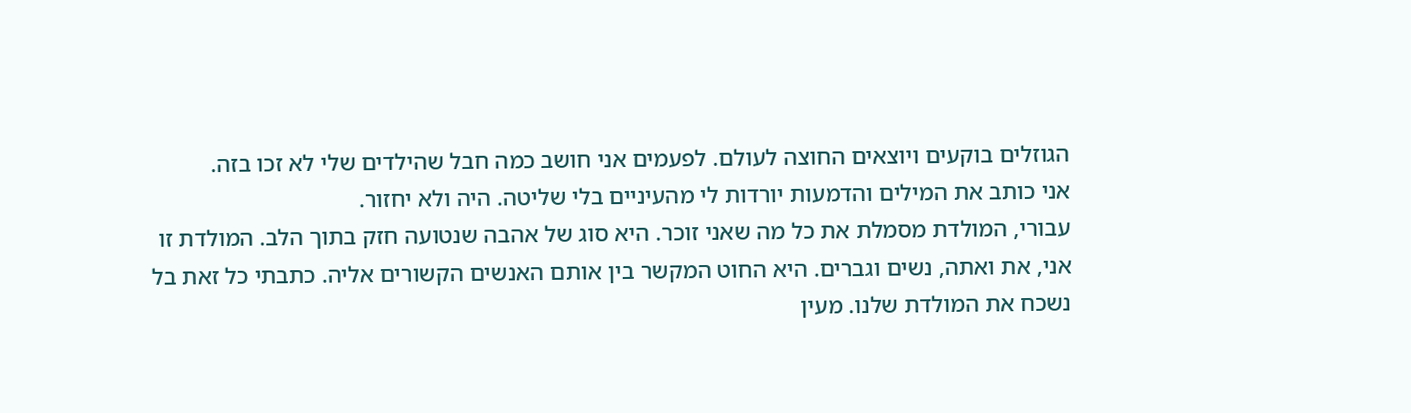הגוזלים בוקעים ויוצאים החוצה לעולם. לפעמים אני חושב כמה חבל שהילדים שלי לא זכו בזה.
אני כותב את המילים והדמעות יורדות לי מהעיניים בלי שליטה. היה ולא יחזור.
עבורי, המולדת מסמלת את כל מה שאני זוכר. היא סוג של אהבה שנטועה חזק בתוך הלב. המולדת זו אני, את ואתה, נשים וגברים. היא החוט המקשר בין אותם האנשים הקשורים אליה. כתבתי כל זאת בל נשכח את המולדת שלנו. מעין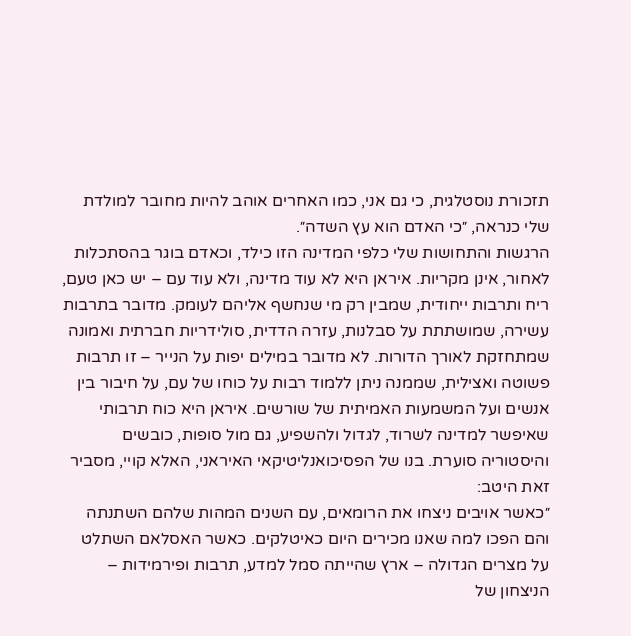תזכורת נוסטלגית, כי גם אני, כמו האחרים אוהב להיות מחובר למולדת שלי כנראה, ״כי האדם הוא עץ השדה״.
הרגשות והתחושות שלי כלפי המדינה הזו כילד, וכאדם בוגר בהסתכלות לאחור, אינן מקריות. איראן היא לא עוד מדינה, ולא עוד עם – יש כאן טעם, ריח ותרבות ייחודית, שמבין רק מי שנחשף אליהם לעומק. מדובר בתרבות עשירה, שמושתתת על סבלנות, עזרה הדדית, סולידריות חברתית ואמונה שמתחזקת לאורך הדורות. לא מדובר במילים יפות על הנייר – זו תרבות פשוטה ואצילית, שממנה ניתן ללמוד רבות על כוחו של עם, על חיבור בין אנשים ועל המשמעות האמיתית של שורשים. איראן היא כוח תרבותי שאיפשר למדינה לשרוד, לגדול ולהשפיע, גם מול סופות, כובשים והיסטוריה סוערת. בנו של הפסיכואנליטיקאי האיראני, האלא קויי, מסביר זאת היטב:
״כאשר אויבים ניצחו את הרומאים, עם השנים המהות שלהם השתנתה והם הפכו למה שאנו מכירים היום כאיטלקים. כאשר האסלאם השתלט על מצרים הגדולה – ארץ שהייתה סמל למדע, תרבות ופירמידות – הניצחון של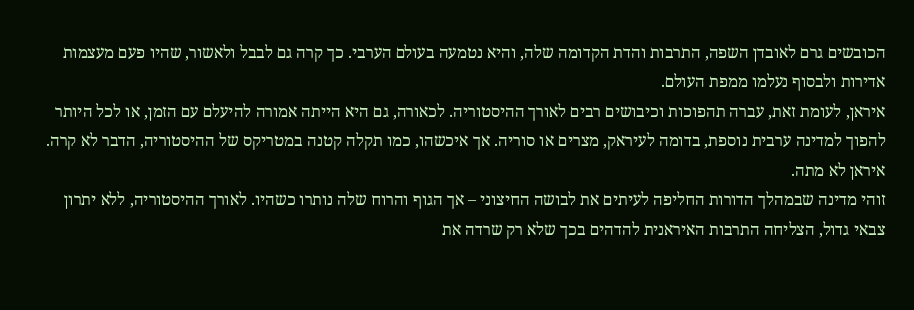הכובשים גרם לאובדן השפה, התרבות והדת הקדומה שלה, והיא נטמעה בעולם הערבי. כך קרה גם לבבל ולאשור, שהיו פעם מעצמות אדירות ולבסוף נעלמו ממפת העולם.
איראן, לעומת זאת, עברה תהפוכות וכיבושים רבים לאורך ההיסטוריה. לכאורה, גם היא הייתה אמורה להיעלם עם הזמן, או לכל היותר להפוך למדינה ערבית נוספת, בדומה לעיראק, מצרים או סוריה. אך איכשהו, כמו תקלה קטנה במטריקס של ההיסטוריה, הדבר לא קרה. איראן לא מתה.
זוהי מדינה שבמהלך הדורות החליפה לעיתים את לבושה החיצוני – אך הגוף והרוח שלה נותרו כשהיו. לאורך ההיסטוריה, ללא יתרון צבאי גדול, הצליחה התרבות האיראנית להדהים בכך שלא רק שרדה את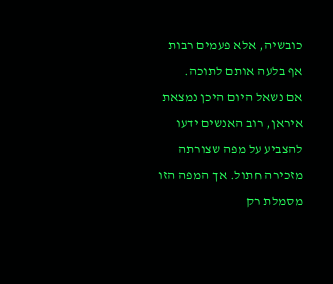כובשיה, אלא פעמים רבות אף בלעה אותם לתוכה.
אם נשאל היום היכן נמצאת איראן, רוב האנשים ידעו להצביע על מפה שצורתה מזכירה חתול. אך המפה הזו מסמלת רק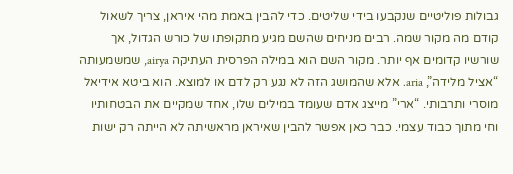גבולות פוליטיים שנקבעו בידי שליטים. כדי להבין באמת מהי איראן, צריך לשאול קודם מה מקור שמה. רבים מניחים שהשם מגיע מתקופתו של כורש הגדול, אך שורשיו קדומים אף יותר. מקור השם הוא במילה הפרסית העתיקה airya, שמשמעותה “אציל מלידה”, aria. אלא שהמושג הזה לא נגע רק לדם או למוצא. הוא ביטא אידיאל מוסרי ותרבותי. “ארי” מייצג אדם שעומד במילים שלו, אחד שמקיים את הבטחותיו וחי מתוך כבוד עצמי. כבר כאן אפשר להבין שאיראן מראשיתה לא הייתה רק ישות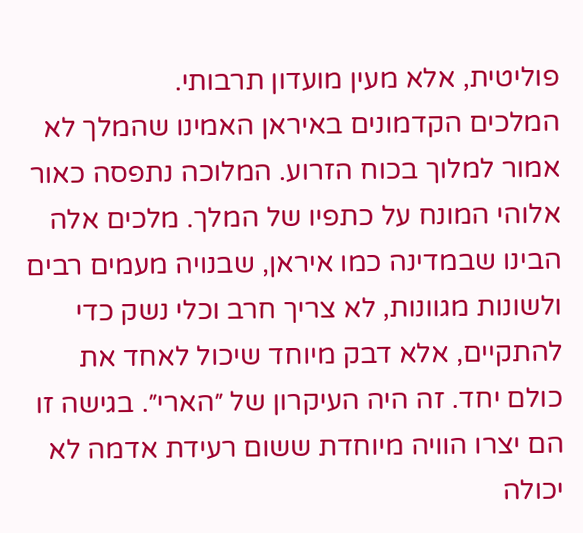פוליטית, אלא מעין מועדון תרבותי.
המלכים הקדמונים באיראן האמינו שהמלך לא אמור למלוך בכוח הזרוע. המלוכה נתפסה כאור אלוהי המונח על כתפיו של המלך. מלכים אלה הבינו שבמדינה כמו איראן, שבנויה מעמים רבים ולשונות מגוונות, לא צריך חרב וכלי נשק כדי להתקיים, אלא דבק מיוחד שיכול לאחד את כולם יחד. זה היה העיקרון של ״הארי״. בגישה זו הם יצרו הוויה מיוחדת ששום רעידת אדמה לא יכולה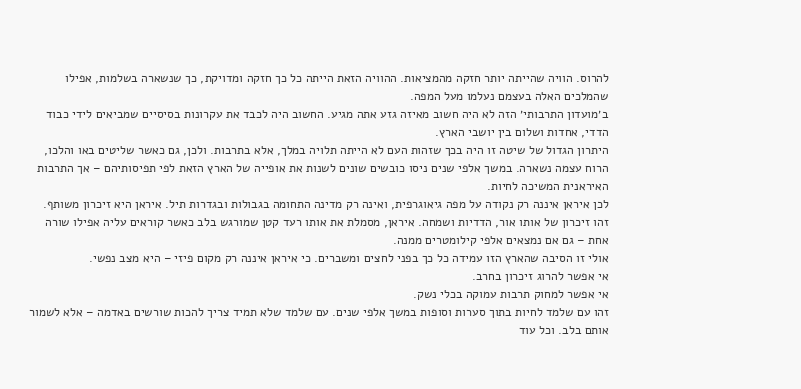להרוס. הוויה שהייתה יותר חזקה מהמציאות. ההוויה הזאת הייתה כל כך חזקה ומדויקת, כך שנשארה בשלמות, אפילו שהמלכים האלה בעצמם נעלמו מעל המפה.
ב׳מועדון התרבותי׳ הזה לא היה חשוב מאיזה גזע אתה מגיע. החשוב היה לכבד את עקרונות בסיסיים שמביאים לידי כבוד הדדי, אחדות ושלום בין יושבי הארץ.
היתרון הגדול של שיטה זו היה בכך שזהות העם לא הייתה תלויה במלך, אלא בתרבות. ולכן, גם כאשר שליטים באו והלכו, הרוח עצמה נשארה. במשך אלפי שנים ניסו כובשים שונים לשנות את אופייה של הארץ הזאת לפי תפיסותיהם – אך התרבות האיראנית המשיכה לחיות.
לכן איראן איננה רק נקודה על מפה גיאוגרפית, ואינה רק מדינה התחומה בגבולות ובגדרות תיל. איראן היא זיכרון משותף.
זהו זיכרון של אותו אור, הדדיות ושמחה. איראן, מסמלת את אותו רעד קטן שמורגש בלב כאשר קוראים עליה אפילו שורה אחת – גם אם נמצאים אלפי קילומטרים ממנה.
אולי זו הסיבה שהארץ הזו עמידה כל כך בפני לחצים ומשברים. כי איראן איננה רק מקום פיזי – היא מצב נפשי.
אי אפשר להרוג זיכרון בחרב.
אי אפשר למחוק תרבות עמוקה בכלי נשק.
זהו עם שלמד לחיות בתוך סערות וסופות במשך אלפי שנים. עם שלמד שלא תמיד צריך להכות שורשים באדמה – אלא לשמור אותם בלב. וכל עוד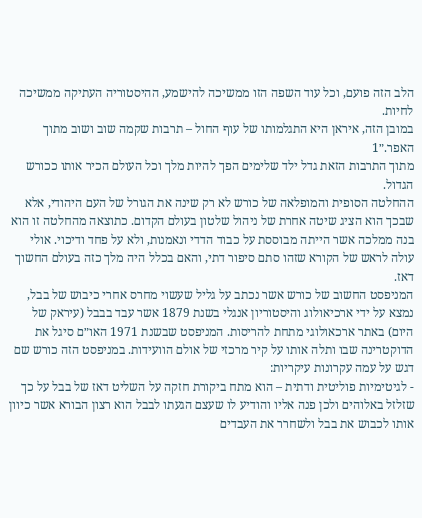הלב הזה פועם, וכל עוד השפה הזו ממשיכה להישמע, ההיסטוריה העתיקה ממשיכה לחיות.
במובן הזה, איראן היא התגלמותו של עוף החול – תרבות שקמה שוב ושוב מתוך האפר.״1
מתוך התרבות הזאת גדל ילד שלימים הפך להיות מלך וכל העולם הכיר אותו ככורש הגדול.
ההחלטה הסופית והמופלאה של כורש לא רק שינה את הגורל של העם היהודי, אלא שבכך הוא הציג שיטה אחרת של ניהול שלטון בעולם הקדום. כתוצאה מהחלטה זו הוא בנה ממלכה אשר הייתה מבוססת על כבוד הדדי ונאמנות, ולא על פחד ודיכוי. אולי עולה לראש של הקורא שזהו סתם סיפור דתי, והאם בכלל היה מלך כזה בעולם החשוך דאז.
המניפסט החשוב של כורש אשר נכתב על גליל שעשוי מחרס אחרי כיבוש של בבל, נמצא על ידי ארכיאולוג והיסטוריון אנגלי בשנת 1879 אשר עבד בבבל (עיראק של היום) באתר ארכאולוגי מתחת להריסות. המניפסט שבשנת 1971 האו״ם סיגל את הדוקטרינה שבו ותלה אותו על קיר מרכזי של אולם הוועידות. במניפסט הזה כורש שם דגש על עמה עקרונות עיקריות:
- לגיטימיות פוליטית ודתית – הוא מתח ביקורת חזקה על השליט דאז של בבל על כך שזלזל באלוהים ולכן פנה אליו והודיע לו שעצם הגעתו לבבל הוא רצון הבורא אשר כיוון אותו לכבוש את בבל ולשחרר את העבדים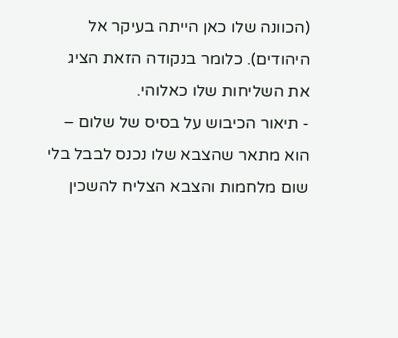(הכוונה שלו כאן הייתה בעיקר אל היהודים). כלומר בנקודה הזאת הציג את השליחות שלו כאלוהי.
- תיאור הכיבוש על בסיס של שלום – הוא מתאר שהצבא שלו נכנס לבבל בלי שום מלחמות והצבא הצליח להשכין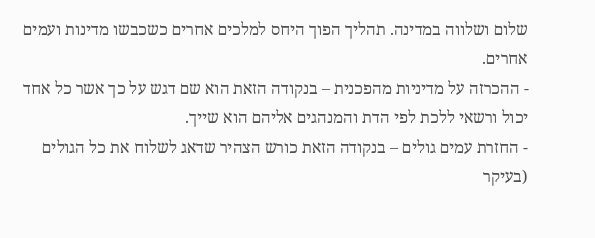שלום ושלווה במדינה. תהליך הפוך היחס למלכים אחרים כשכבשו מדינות ועמים אחרים.
- ההכרזה על מדיניות מהפכנית – בנקודה הזאת הוא שם דגש על כך אשר כל אחד יכול ורשאי ללכת לפי הדת והמנהגים אליהם הוא שייך.
- החזרת עמים גולים – בנקודה הזאת כורש הצהיר שדאג לשלוח את כל הגולים (בעיקר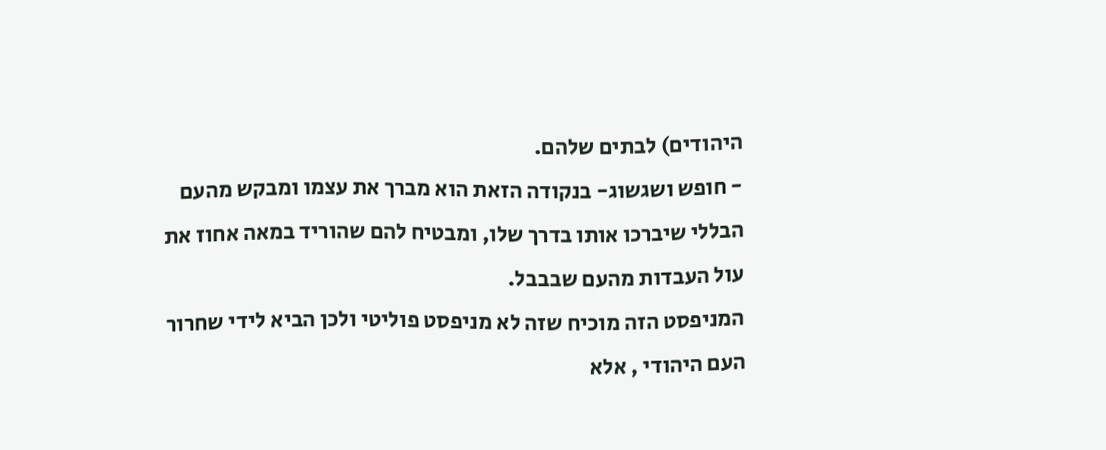היהודים) לבתים שלהם.
- חופש ושגשוג- בנקודה הזאת הוא מברך את עצמו ומבקש מהעם הבללי שיברכו אותו בדרך שלו, ומבטיח להם שהוריד במאה אחוז את עול העבדות מהעם שבבבל.
המניפסט הזה מוכיח שזה לא מניפסט פוליטי ולכן הביא לידי שחרור העם היהודי , אלא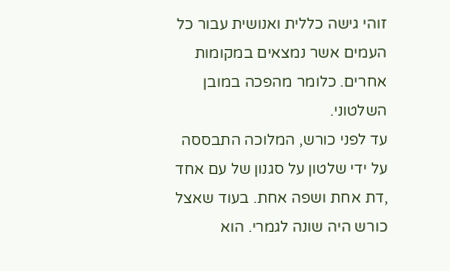זוהי גישה כללית ואנושית עבור כל העמים אשר נמצאים במקומות אחרים. כלומר מהפכה במובן השלטוני.
עד לפני כורש, המלוכה התבססה על ידי שלטון על סגנון של עם אחד ,דת אחת ושפה אחת. בעוד שאצל כורש היה שונה לגמרי. הוא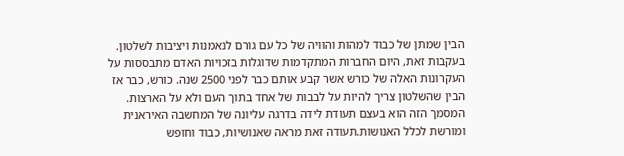הבין שמתן של כבוד למהות והוויה של כל עם גורם לנאמנות ויציבות לשלטון. בעקבות זאת, היום החברות המתקדמות שדוגלות בזכויות האדם מתבססות על העקרונות האלה של כורש אשר קבע אותם כבר לפני 2500 שנה. כורש, כבר אז הבין שהשלטון צריך להיות על לבבות של אחד בתוך העם ולא על הארצות. המסמך הזה הוא בעצם תעודת לידה בדרגה עליונה של המחשבה האיראנית ומורשת לכלל האנושות.תעודה זאת מראה שאנושיות, כבוד וחופש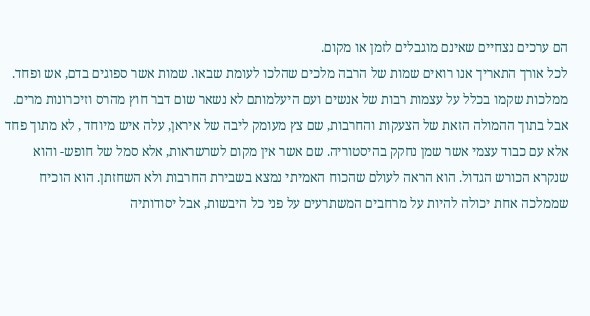הם ערכים נצחיים שאינם מוגבלים לזמן או מקום.
לכל אורך התאריך אנו רואים שמות של הרבה מלכים שהלכו לעומת שבאו. שמות אשר ספוגים בדם, אש ופחד. ממלכות שקמו בכלל על עצמות רבות של אנשים ועם היעלמותם לא נשאר שום דבר חוץ מהרס וזיכרונות מרים. אבל בתוך ההמולה הזאת של הצעקות והחרבות, שם צץ מעומק ליבה של איראן, עלה איש מיוחד , לא מתוך פחד אלא עם כבוד עצמי אשר שמן נחקק בהיסטוריה. שם אשר אין מקום לשרשראות, אלא סמל של חופש- והוא שנקרא הכורש הגדול. הוא הראה לעולם שהכוח האמיתי נמצא בשבירת החרבות ולא השחזתן. הוא הוכיח שממלכה אחת יכולה להיות על מרחבים המשתרעים על פני כל היבשות, אבל יסודותיה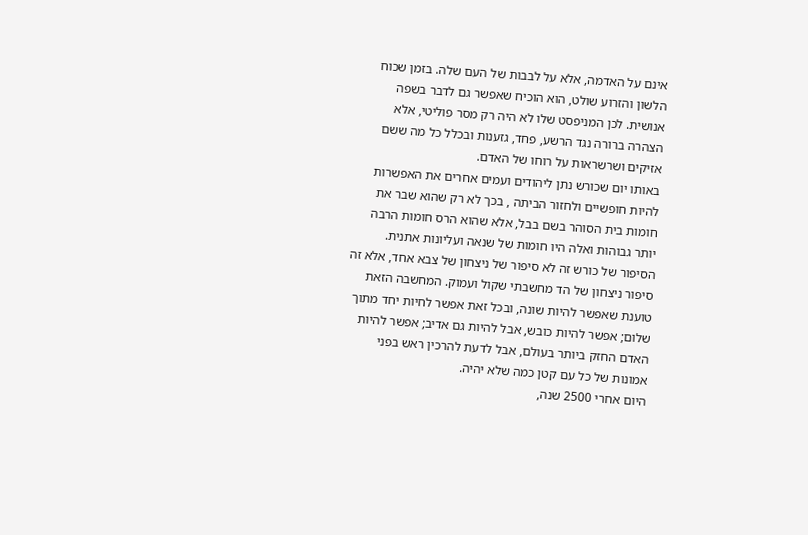אינם על האדמה, אלא על לבבות של העם שלה. בזמן שכוח הלשון והזרוע שולט, הוא הוכיח שאפשר גם לדבר בשפה אנושית. לכן המניפסט שלו לא היה רק מסר פוליטי, אלא הצהרה ברורה נגד הרשע, פחד, גזענות ובכלל כל מה ששם אזיקים ושרשראות על רוחו של האדם.
באותו יום שכורש נתן ליהודים ועמים אחרים את האפשרות להיות חופשיים ולחזור הביתה , בכך לא רק שהוא שבר את חומות בית הסוהר בשם בבל, אלא שהוא הרס חומות הרבה יותר גבוהות ואלה היו חומות של שנאה ועליונות אתנית.
הסיפור של כורש זה לא סיפור של ניצחון של צבא אחד, אלא זה סיפור ניצחון של הד מחשבתי שקול ועמוק. המחשבה הזאת טוענת שאפשר להיות שונה, ובכל זאת אפשר לחיות יחד מתוך שלום; אפשר להיות כובש, אבל להיות גם אדיב; אפשר להיות האדם החזק ביותר בעולם, אבל לדעת להרכין ראש בפני אמונות של כל עם קטן כמה שלא יהיה.
היום אחרי 2500 שנה,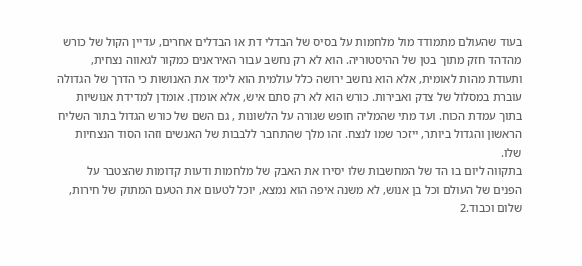בעוד שהעולם מתמודד מול מלחמות על בסיס של הבדלי דת או הבדלים אחרים, עדיין הקול של כורש מהדהד חזק מתוך בטן של ההיסטוריה. הוא לא רק נחשב עבור האיראנים כמקור לגאווה נצחית, ותעודת מהות לאומית, אלא הוא נחשב ירושה כלל עולמית הוא לימד את האנושות כי הדרך של הגדולה עוברת במסלול של צדק ואבירות. כורש הוא לא רק סתם איש, אלא אומדן. אומדן למדידת אנושיות בתוך עמדת הכוח. ועד מתי שהמליה חופש שגורה על הלשונות , גם השם של כורש הגדול בתור השליח הראשון והגדול ביותר, ייזכר שמו לנצח. זהו מלך שהתחבר ללבבות של האנשים וזהו הסוד הנצחיות שלו.
בתקווה ליום בו הד של המחשבות שלו יסירו את האבק של מלחמות ודעות קדומות שהצטבר על הפנים של העולם וכל בן אנוש, לא משנה איפה הוא נמצא, יוכל לטעום את הטעם המתוק של חירות, שלום וכבוד.2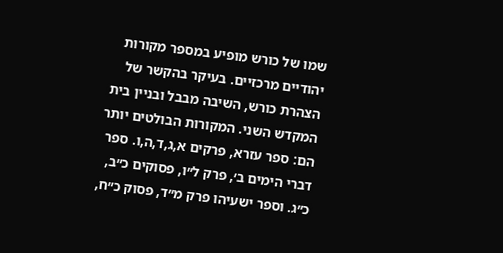שמו של כורש מופיע במספר מקורות יהודיים מרכזיים. בעיקר בהקשר של הצהרת כורש, השיבה מבבל ובניין בית המקדש השני. המקורות הבולטים יותר הם: ספר עזרא, פרקים א,ג,ד,ה,ו. ספר דברי הימים ב׳, פרק ל״ו, פסוקים כ״ב, כ״ג. וספר ישעיהו פרק מ״ד, פסוק כ״ח,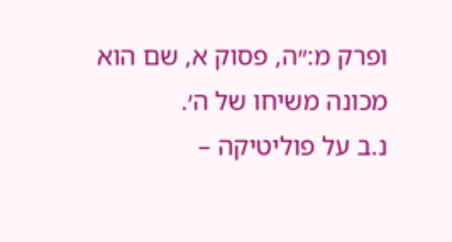ופרק מ:״ה, פסוק א, שם הוא מכונה משיחו של ה׳.
נ.ב על פוליטיקה –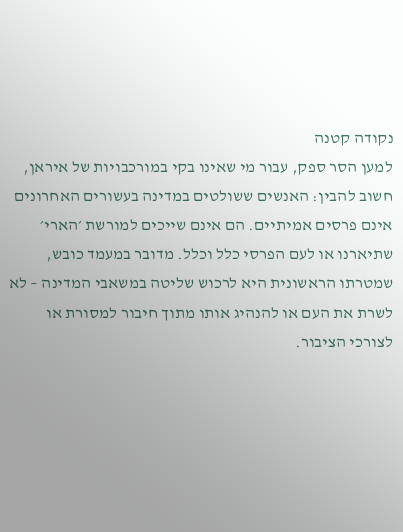נקודה קטנה
למען הסר ספק, עבור מי שאינו בקי במורכבויות של איראן, חשוב להבין: האנשים ששולטים במדינה בעשורים האחרונים אינם פרסים אמיתיים. הם אינם שייכים למורשת ׳הארי׳ שתיארנו או לעם הפרסי כלל וכלל. מדובר במעמד כובש, שמטרתו הראשונית היא לרכוש שליטה במשאבי המדינה – לא לשרת את העם או להנהיג אותו מתוך חיבור למסורת או לצורכי הציבור.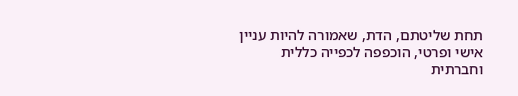תחת שליטתם, הדת, שאמורה להיות עניין אישי ופרטי, הוכפפה לכפייה כללית וחברתית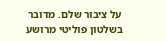על ציבור שלם. מדובר בשלטון פוליטי מרושע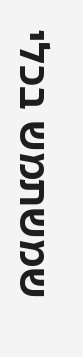שמשתמש בכלי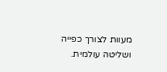מעוות לצורך כפייה ושליטה עולמית.